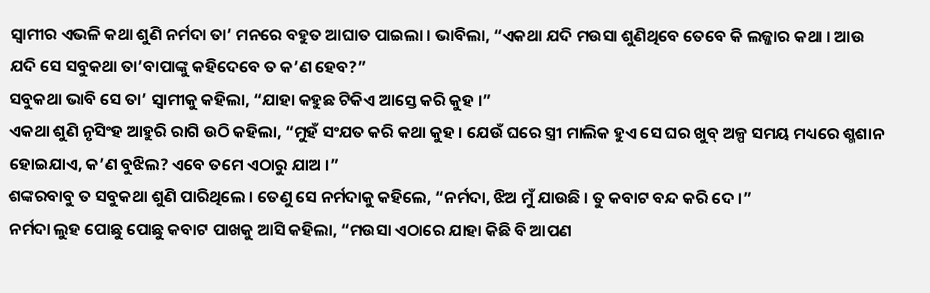ସ୍ୱାମୀର ଏଭଳି କଥା ଶୁଣି ନର୍ମଦା ତା’ ମନରେ ବହୁତ ଆଘାତ ପାଇଲା । ଭାବିଲା, “ଏକଥା ଯଦି ମଉସା ଶୁଣିଥିବେ ତେବେ କି ଲଜ୍ଜାର କଥା । ଆଉ ଯଦି ସେ ସବୁକଥା ତା’ବାପାଙ୍କୁ କହିଦେବେ ତ କ’ଣ ହେବ?”
ସବୁକଥା ଭାବି ସେ ତା’ ସ୍ୱାମୀକୁ କହିଲା, “ଯାହା କହୁଛ ଟିକିଏ ଆସ୍ତେ କରି କୁହ ।”
ଏକଥା ଶୁଣି ନୃସିଂହ ଆହୁରି ରାଗି ଉଠି କହିଲା, “ମୁହଁ ସଂଯତ କରି କଥା କୁହ । ଯେଉଁ ଘରେ ସ୍ତ୍ରୀ ମାଲିକ ହୁଏ ସେ ଘର ଖୁବ୍ ଅଳ୍ପ ସମୟ ମଧ୍ୟରେ ଶ୍ମଶାନ ହୋଇଯାଏ, କ’ଣ ବୁଝିଲ? ଏବେ ତମେ ଏଠାରୁ ଯାଅ ।”
ଶଙ୍କରବାବୁ ତ ସବୁକଥା ଶୁଣି ପାରିଥିଲେ । ତେଣୁ ସେ ନର୍ମଦାକୁ କହିଲେ, “ନର୍ମଦା, ଝିଅ ମୁଁ ଯାଉଛି । ତୁ କବାଟ ବନ୍ଦ କରି ଦେ ।”
ନର୍ମଦା ଲୁହ ପୋଛୁ ପୋଛୁ କବାଟ ପାଖକୁ ଆସି କହିଲା, “ମଉସା ଏଠାରେ ଯାହା କିଛି ବି ଆପଣ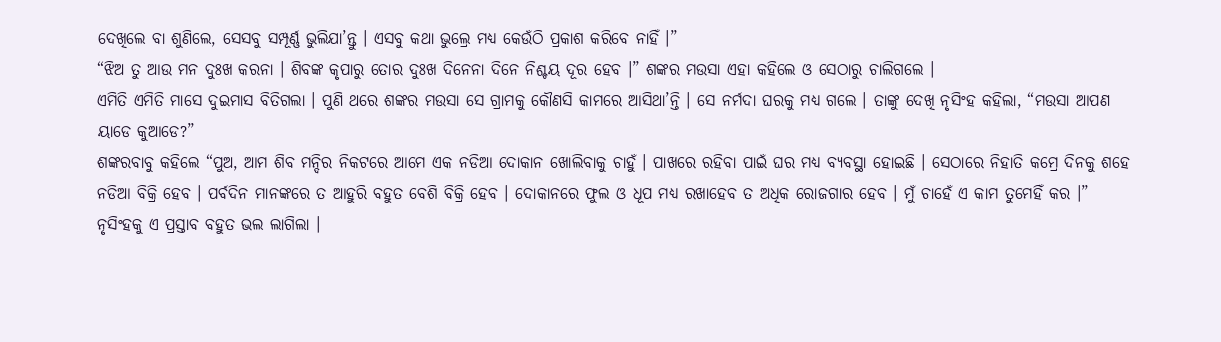ଦେଖିଲେ ବା ଶୁଣିଲେ, ସେସବୁ ସମ୍ପୂର୍ଣ୍ଣ ଭୁଲିଯା’ନ୍ତୁ । ଏସବୁ କଥା ଭୁଲ୍ରେ ମଧ୍ୟ କେଉଁଠି ପ୍ରକାଶ କରିବେ ନାହିଁ ।”
“ଝିଅ ତୁ ଆଉ ମନ ଦୁଃଖ କରନା । ଶିବଙ୍କ କୃପାରୁ ତୋର ଦୁଃଖ ଦିନେନା ଦିନେ ନିଶ୍ଚୟ ଦୂର ହେବ ।” ଶଙ୍କର ମଉସା ଏହା କହିଲେ ଓ ସେଠାରୁ ଚାଲିଗଲେ ।
ଏମିତି ଏମିତି ମାସେ ଦୁଇମାସ ବିତିଗଲା । ପୁଣି ଥରେ ଶଙ୍କର ମଉସା ସେ ଗ୍ରାମକୁ କୌଣସି କାମରେ ଆସିଥା’ନ୍ତି । ସେ ନର୍ମଦା ଘରକୁ ମଧ୍ୟ ଗଲେ । ତାଙ୍କୁ ଦେଖି ନୃସିଂହ କହିଲା, “ମଉସା ଆପଣ ୟାଡେ କୁଆଡେ?”
ଶଙ୍କରବାବୁ କହିଲେ “ପୁଅ, ଆମ ଶିବ ମନ୍ଦିର ନିକଟରେ ଆମେ ଏକ ନଡିଆ ଦୋକାନ ଖୋଲିବାକୁ ଚାହୁଁ । ପାଖରେ ରହିବା ପାଇଁ ଘର ମଧ୍ୟ ବ୍ୟବସ୍ଥା ହୋଇଛି । ସେଠାରେ ନିହାତି କମ୍ରେ ଦିନକୁ ଶହେ ନଡିଆ ବିକ୍ରି ହେବ । ପର୍ବଦିନ ମାନଙ୍କରେ ତ ଆହୁରି ବହୁତ ବେଶି ବିକ୍ରି ହେବ । ଦୋକାନରେ ଫୁଲ ଓ ଧୂପ ମଧ୍ୟ ରଖାହେବ ତ ଅଧିକ ରୋଜଗାର ହେବ । ମୁଁ ଚାହେଁ ଏ କାମ ତୁମେହିଁ କର ।”
ନୃସିଂହକୁ ଏ ପ୍ରସ୍ତାବ ବହୁତ ଭଲ ଲାଗିଲା ।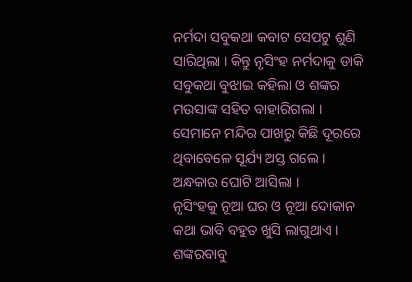ନର୍ମଦା ସବୁକଥା କବାଟ ସେପଟୁ ଶୁଣି ସାରିଥିଲା । କିନ୍ତୁ ନୃସିଂହ ନର୍ମଦାକୁ ଡାକି ସବୁକଥା ବୁଝାଇ କହିଲା ଓ ଶଙ୍କର ମଉସାଙ୍କ ସହିତ ବାହାରିଗଲା । ସେମାନେ ମନ୍ଦିର ପାଖରୁ କିଛି ଦୂରରେ ଥିବାବେଳେ ସୂର୍ଯ୍ୟ ଅସ୍ତ ଗଲେ । ଅନ୍ଧକାର ଘୋଟି ଆସିଲା ।
ନୃସିଂହକୁ ନୂଆ ଘର ଓ ନୂଆ ଦୋକାନ କଥା ଭାବି ବହୁତ ଖୁସି ଲାଗୁଥାଏ । ଶଙ୍କରବାବୁ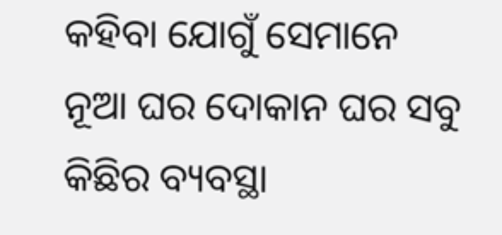କହିବା ଯୋଗୁଁ ସେମାନେ ନୂଆ ଘର ଦୋକାନ ଘର ସବୁ କିଛିର ବ୍ୟବସ୍ଥା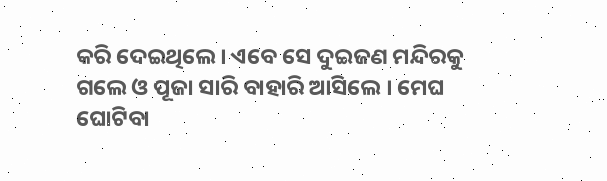କରି ଦେଇଥିଲେ । ଏବେ ସେ ଦୁଇଜଣ ମନ୍ଦିରକୁ ଗଲେ ଓ ପୂଜା ସାରି ବାହାରି ଆସିଲେ । ମେଘ ଘୋଟିବା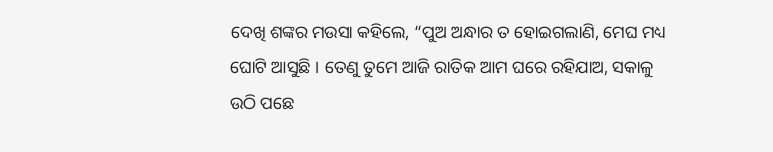ଦେଖି ଶଙ୍କର ମଉସା କହିଲେ, “ପୁଅ ଅନ୍ଧାର ତ ହୋଇଗଲାଣି, ମେଘ ମଧ୍ୟ ଘୋଟି ଆସୁଛି । ତେଣୁ ତୁମେ ଆଜି ରାତିକ ଆମ ଘରେ ରହିଯାଅ, ସକାଳୁ ଉଠି ପଛେ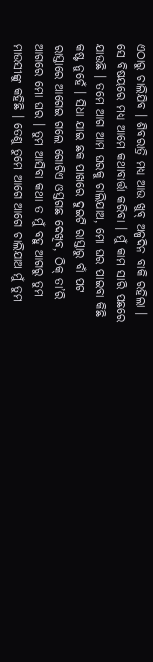ଏଠାରୁ ଚାଲିଯିବ । ଶିବରାତ୍ରି ମଧ୍ୟ ଆଉ ଖୁବ୍ ଅଳ୍ପଦିନ ବାକି ରହିଲା । ସେ ବିଷୟରେ ମଧ୍ୟ ଆମେ କଥାବାର୍ତ୍ତା କରିବା । ମୁଁ କାମ ସାରି ପଛରେ ଯାଉଛି । ତମେ ଆଗ ଆମ ଘରକୁ ଚାଲିଯାଅ, ମୋ ଘର ପାଇବା କିଛି କଷ୍ଟ ନୁହେଁ । ସିଧା ଯାଇ ଛକ ପାଖରେ ଦୁଇଟି ରାସ୍ତାରୁ ବାଁ ପଟ ରାସ୍ତାରେ ଆଗେଇ ଗଲେ ଗୋଟିଏ ଓସ୍ତଗଛ ଦେଖିବ, ଠିକ୍ ତା’ରି ଆଗରେ ମୋ ଘର । ତୁମ ଆସିବା କଥା ତ ମୁଁ ବହୁ ଆଗରୁ ତୁମ ମାଉସୀଙ୍କୁ କହିଛି । ତେଣୁ ତୁମେ ଆଗେ ଆଗେ ଚାଲିଯାଅ ମୁଁ ତୁମ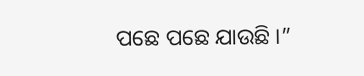ପଛେ ପଛେ ଯାଉଛି ।”